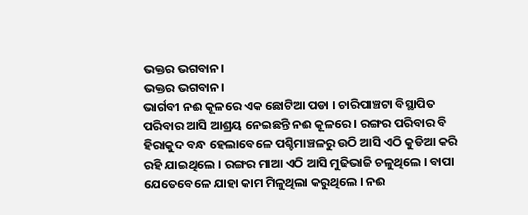ଭକ୍ତର ଭଗବାନ।
ଭକ୍ତର ଭଗବାନ।
ଭାର୍ଗବୀ ନଈ କୂଳରେ ଏକ ଛୋଟିଆ ପଡା । ଚାରିପାଞ୍ଚଟା ବିସ୍ଥାପିତ ପରିବାର ଆସି ଆଶ୍ରୟ ନେଇଛନ୍ତି ନଈ କୂଳରେ । ରଙ୍ଗର ପରିବାର ବି ହିରାକୁଦ ବନ୍ଧ ହେଲାବେଳେ ପଶ୍ଚିମାଞ୍ଚଳରୁ ଉଠି ଆସି ଏଠି କୁଡିଆ କରି ରହି ଯାଇଥିଲେ । ରଙ୍ଗର ମାଆ ଏଠି ଆସି ମୁଢିଭାଜି ଚଳୁଥିଲେ । ବାପା ଯେତେବେଳେ ଯାହା କାମ ମିଳୁଥିଲା କରୁଥିଲେ । ନଈ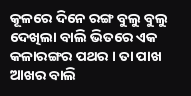କୂଳରେ ଦିନେ ରଙ୍ଗ ବୁଲୁ ବୁଲୁ ଦେଖିଲା ବାଲି ଭିତରେ ଏକ କଳାରଙ୍ଗର ପଥର । ତା ପାଖ ଆଖର ବାଲି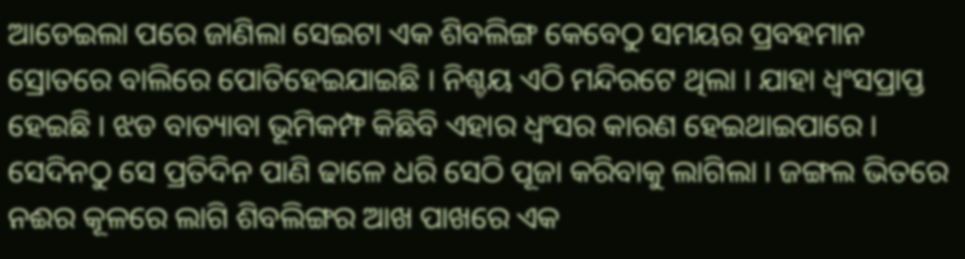ଆଡେଇଲା ପରେ ଜାଣିଲା ସେଇଟା ଏକ ଶିବଲିଙ୍ଗ କେବେଠୁ ସମୟର ପ୍ରବହମାନ ସ୍ରୋତରେ ବାଲିରେ ପୋତିହେଇଯାଇଛି । ନିଶ୍ଚୟ ଏଠି ମନ୍ଦିରଟେ ଥିଲା । ଯାହା ଧ୍ୱଂସପ୍ରାପ୍ତ ହେଇଛି । ଝଡ ବାତ୍ୟାବା ଭୂମିକମ୍ଫ କିଛିବି ଏହାର ଧ୍ୱଂସର କାରଣ ହେଇଥାଇପାରେ । ସେଦିନଠୁ ସେ ପ୍ରତିଦିନ ପାଣି ଢାଳେ ଧରି ସେଠି ପୂଜା କରିବାକୁ ଲାଗିଲା । ଜଙ୍ଗଲ ଭିତରେ ନଈର କୂଳରେ ଲାଗି ଶିବଲିଙ୍ଗର ଆଖ ପାଖରେ ଏକ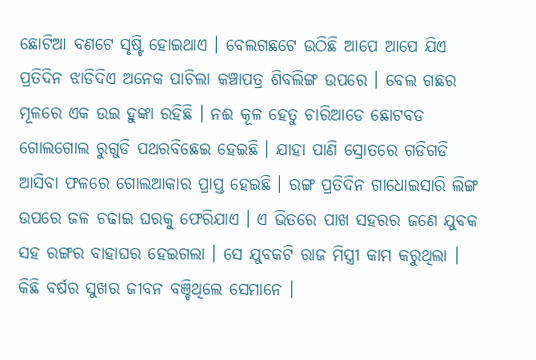ଛୋଟିଆ ବଣଟେ ସୃଷ୍ଟି ହୋଇଥାଏ । ବେଲଗଛଟେ ଉଠିଛି ଆପେ ଆପେ ଯିଏ ପ୍ରତିଦିନ ଝାଡିଦିଏ ଅନେକ ପାଚିଲା କଞ୍ଚାପତ୍ର ଶିବଲିଙ୍ଗ ଉପରେ । ବେଲ ଗଛର ମୂଳରେ ଏକ ଉଇ ହୁଙ୍କା ରହିଛି । ନଈ କୂଳ ହେତୁ ଚାରିଆଡେ ଛୋଟବଡ ଗୋଲଗୋଲ ରୁଗୁଡି ପଥରବିଛେଇ ହେଇଛି । ଯାହା ପାଣି ସ୍ରୋତରେ ଗଡିଗଡି ଆସିବା ଫଳରେ ଗୋଲଆକାର ପ୍ରାପ୍ତ ହେଇଛି । ରଙ୍ଗ ପ୍ରତିଦିନ ଗାଧୋଇସାରି ଲିଙ୍ଗ ଉପରେ ଜଳ ଚଢାଇ ଘରକୁ ଫେରିଯାଏ । ଏ ଭିତରେ ପାଖ ସହରର ଜଣେ ଯୁବକ ସହ ରଙ୍ଗର ବାହାଘର ହେଇଗଲା । ସେ ଯୁବକଟି ରାଜ ମିସ୍ତ୍ରୀ କାମ କରୁଥିଲା । କିଛି ବର୍ଷର ସୁଖର ଜୀବନ ବଞ୍ଚିଥିଲେ ସେମାନେ ।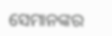ସେମାନଙ୍କର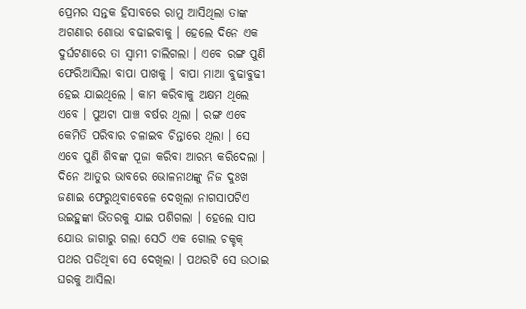ପ୍ରେମର ସନ୍ତକ ହିସାବରେ ରାମୁ ଆସିଥିଲା ତାଙ୍କ ଅଗଣାର ଶୋଭା ବଢାଇବାକୁ । ହେଲେ ଦିନେ ଏକ ଦୁର୍ଘଟଣାରେ ତା ସ୍ୱାମୀ ଚାଲିଗଲା । ଏବେ ରଙ୍ଗ ପୁଣି ଫେରିଆସିଲା ବାପା ପାଖକୁ । ବାପା ମାଆ ବୁଢାବୁଢୀ ହେଇ ଯାଇଥିଲେ । କାମ କରିବାକୁ ଅକ୍ଷମ ଥିଲେ ଏବେ । ପୁଅଟା ପାଞ୍ଚ ବର୍ଷର ଥିଲା । ରଙ୍ଗ ଏବେ କେମିତି ପରିବାର ଚଳାଇବ ଚିନ୍ତାରେ ଥିଲା । ସେ ଏବେ ପୁଣି ଶିବଙ୍କ ପୂଜା କରିବା ଆରମ୍ଭ କରିଦେଲା । ଦିନେ ଆତୁର ଭାବରେ ଭୋଳନାଥଙ୍କୁ ନିଜ ଦୁଃଖ ଜଣାଇ ଫେରୁଥିବାବେଳେ ଦେଖିଲା ନାଗସାପଟିଏ ଉଇହୁଙ୍କା ଭିତରକୁ ଯାଇ ପଶିଗଲା । ହେଲେ ସାପ ଯୋଉ ଜାଗାରୁ ଗଲା ସେଠି ଏକ ଗୋଲ ଚକ୍ଚକ୍ ପଥର ପଡିଥିବା ସେ ଦେଖିଲା । ପଥରଟି ସେ ଉଠାଇ ଘରକୁ ଆସିଲା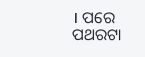। ପରେ ପଥରଟା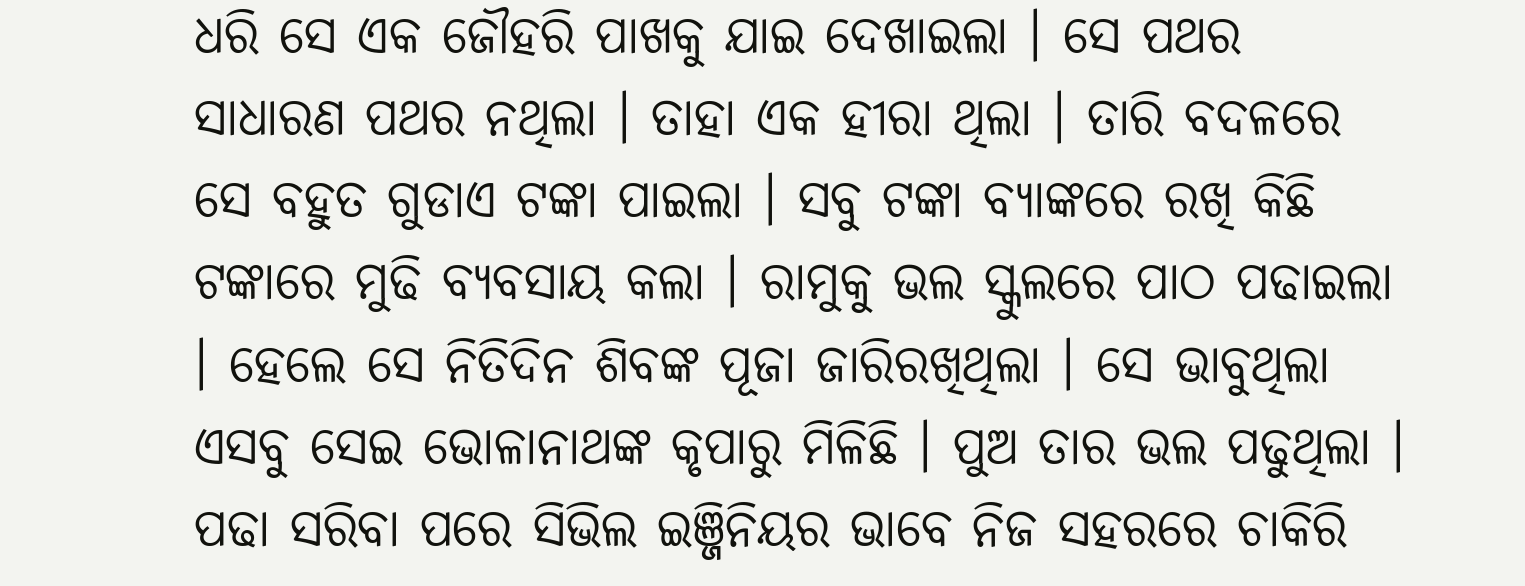ଧରି ସେ ଏକ ଜୌହରି ପାଖକୁ ଯାଇ ଦେଖାଇଲା । ସେ ପଥର ସାଧାରଣ ପଥର ନଥିଲା । ତାହା ଏକ ହୀରା ଥିଲା । ତାରି ବଦଳରେ ସେ ବହୁତ ଗୁଡାଏ ଟଙ୍କା ପାଇଲା । ସବୁ ଟଙ୍କା ବ୍ୟାଙ୍କରେ ରଖି କିଛି ଟଙ୍କାରେ ମୁଢି ବ୍ୟବସାୟ କଲା । ରାମୁକୁ ଭଲ ସ୍କୁଲରେ ପାଠ ପଢାଇଲା । ହେଲେ ସେ ନିତିଦିନ ଶିବଙ୍କ ପୂଜା ଜାରିରଖିଥିଲା । ସେ ଭାବୁଥିଲା ଏସବୁ ସେଇ ଭୋଳାନାଥଙ୍କ କୃପାରୁ ମିଳିଛି । ପୁଅ ତାର ଭଲ ପଢୁଥିଲା । ପଢା ସରିବା ପରେ ସିଭିଲ ଇଞ୍ଜିନିୟର ଭାବେ ନିଜ ସହରରେ ଚାକିରି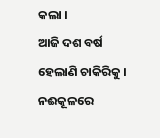କଲା ।
ଆଜି ଦଶ ବର୍ଷ ହେଲାଣି ଚାକିରିକୁ । ନଈକୂଳରେ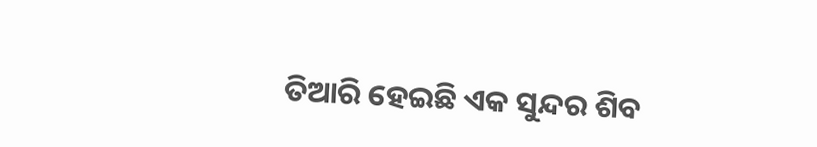ତିଆରି ହେଇଛି ଏକ ସୁନ୍ଦର ଶିବ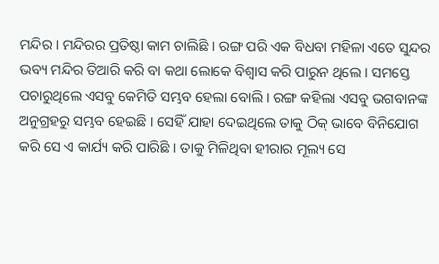ମନ୍ଦିର । ମନ୍ଦିରର ପ୍ରତିଷ୍ଠା କାମ ଚାଲିଛି । ରଙ୍ଗ ପରି ଏକ ବିଧବା ମହିଳା ଏତେ ସୁନ୍ଦର ଭବ୍ୟ ମନ୍ଦିର ତିଆରି କରି ବା କଥା ଲୋକେ ବିଶ୍ୱାସ କରି ପାରୁନ ଥିଲେ । ସମସ୍ତେ ପଚାରୁଥିଲେ ଏସବୁ କେମିତି ସମ୍ଭବ ହେଲା ବୋଲି । ରଙ୍ଗ କହିଲା ଏସବୁ ଭଗବାନଙ୍କ ଅନୁଗ୍ରହରୁ ସମ୍ଭବ ହେଇଛି । ସେହିଁ ଯାହା ଦେଇଥିଲେ ତାକୁ ଠିକ୍ ଭାବେ ବିନିଯୋଗ କରି ସେ ଏ କାର୍ଯ୍ୟ କରି ପାରିଛି । ତାକୁ ମିଳିଥିବା ହୀରାର ମୂଲ୍ୟ ସେ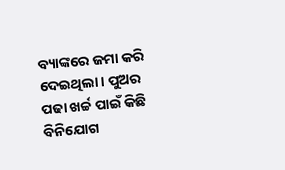ବ୍ୟାଙ୍କରେ ଜମା କରି ଦେଇଥିଲା । ପୁଅର ପଢା ଖର୍ଚ୍ଚ ପାଇଁ କିଛି ବିନିଯୋଗ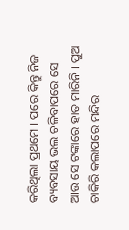କରିଥିଲା ପ୍ରଥମେ । ପରେ କିନ୍ତୁ ନିଜ ବ୍ୟବସାୟ ଭଲ ଚଳିବାପରେ ସେ ଆଉ ସେ ଟଙ୍କାରେ ହାତ ମାରିନି । ପୁଅ ଚାକିରି କଲାପରେ ମନ୍ଦିର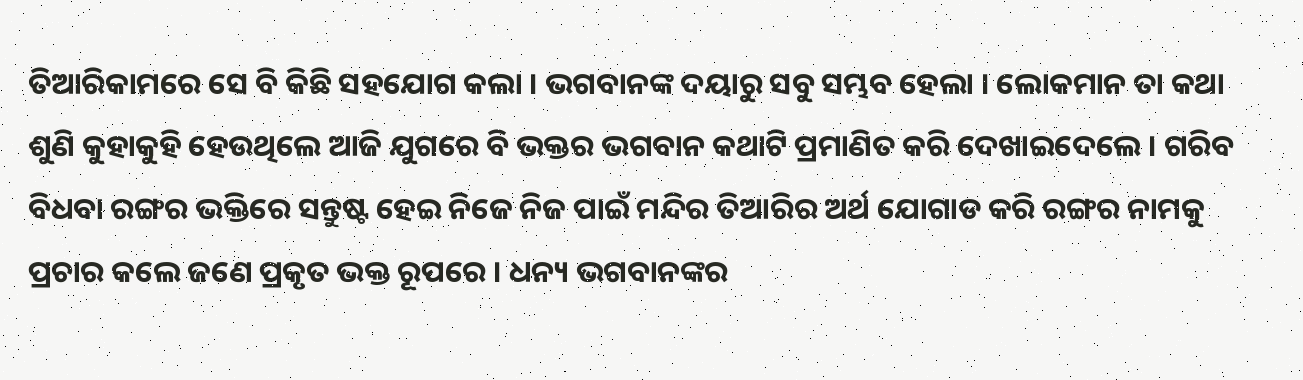ତିଆରିକାମରେ ସେ ବି କିଛି ସହଯୋଗ କଲା । ଭଗବାନଙ୍କ ଦୟାରୁ ସବୁ ସମ୍ଭବ ହେଲା । ଲୋକମାନ ତା କଥା ଶୁଣି କୁହାକୁହି ହେଉଥିଲେ ଆଜି ଯୁଗରେ ବି ଭକ୍ତର ଭଗବାନ କଥାଟି ପ୍ରମାଣିତ କରି ଦେଖାଇଦେଲେ । ଗରିବ ବିଧବା ରଙ୍ଗର ଭକ୍ତିରେ ସନ୍ତୁଷ୍ଟ ହେଇ ନିଜେ ନିଜ ପାଇଁ ମନ୍ଦିର ତିଆରିର ଅର୍ଥ ଯୋଗାଡ କରି ରଙ୍ଗର ନାମକୁ ପ୍ରଚାର କଲେ ଜଣେ ପ୍ରକୃତ ଭକ୍ତ ରୂପରେ । ଧନ୍ୟ ଭଗବାନଙ୍କର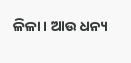ଳିଳା । ଆଉ ଧନ୍ୟ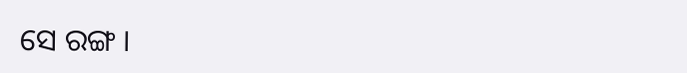ସେ ରଙ୍ଗ ।